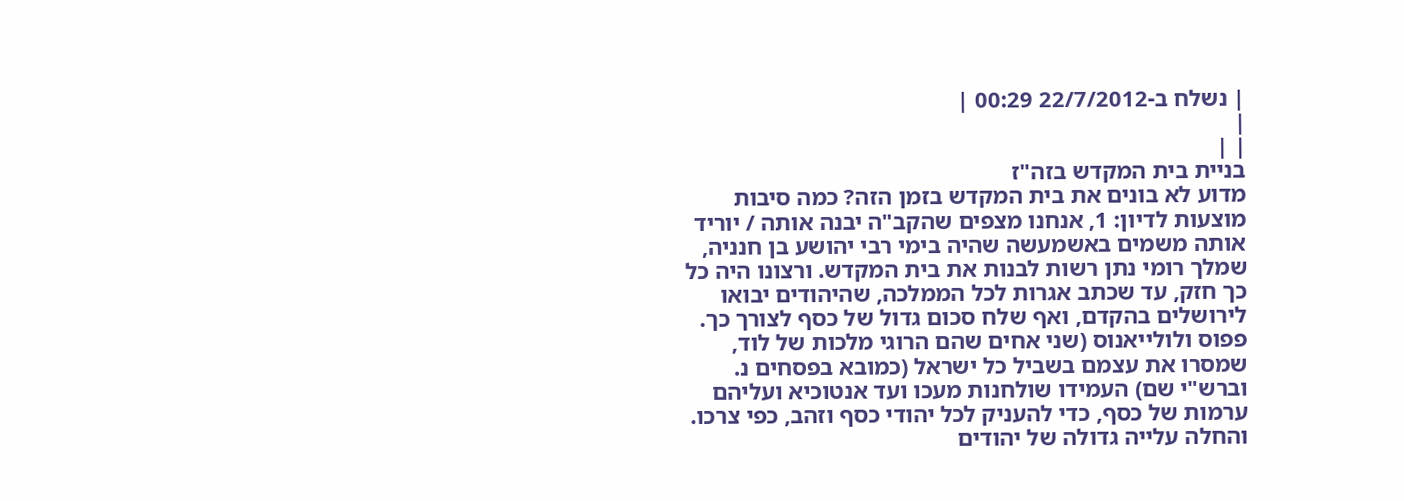| נשלח ב-22/7/2012 00:29 |
|
| |
בניית בית המקדש בזה"ז
מדוע לא בונים את בית המקדש בזמן הזה? כמה סיבות מוצעות לדיון: 1, אנחנו מצפים שהקב"ה יבנה אותה / יוריד אותה משמים באשמעשה שהיה בימי רבי יהושע בן חנניה, שמלך רומי נתן רשות לבנות את בית המקדש. ורצונו היה כל כך חזק, עד שכתב אגרות לכל הממלכה, שהיהודים יבואו לירושלים בהקדם, ואף שלח סכום גדול של כסף לצורך כך. פפוס ולולייאנוס (שני אחים שהם הרוגי מלכות של לוד, שמסרו את עצמם בשביל כל ישראל (כמובא בפסחים נ. וברש"י שם) העמידו שולחנות מעכו ועד אנטוכיא ועליהם ערמות של כסף, כדי להעניק לכל יהודי כסף וזהב, כפי צרכו. והחלה עלייה גדולה של יהודים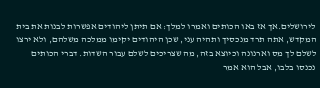לירושלים.אך אז באו הכותים ואמרו למלך: אם תיתן ליהודים אפשרות לבנות את בית המקדש, אתה תרד מנכסיך ותהיה עני, שכן היהודים יקימו ממלכה משלהם, ולא ירצו לשלם לך מס וארנונה וכיוצא בזה, מה שצריכים לשלם עבור השדות. דברי הכותים נכנסו בלבו, אבל הוא אמר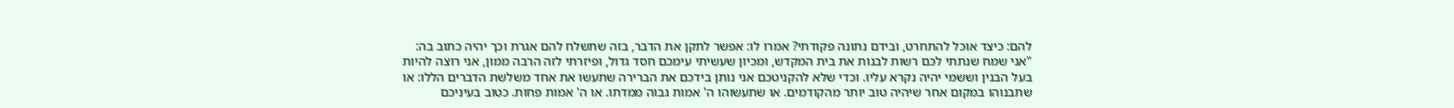להם: כיצד אוכל להתחרט, ובידם נתונה פקודתי? אמרו לו: אפשר לתקן את הדבר, בזה שתשלח להם אגרת וכך יהיה כתוב בה: "אני שמח שנתתי לכם רשות לבנות את בית המקדש, ומכיון שעשיתי עימכם חסד גדול, ופיזרתי לזה הרבה ממון, אני רוצה להיות בעל הבנין וששמי יהיה נקרא עליו. וכדי שלא להקניטכם אני נותן בידכם את הברירה שתעשו את אחד משלשת הדברים הללו: או שתבנוהו במקום אחר שיהיה טוב יותר מהקודמים. או שתעשוהו ה' אמות גבוה ממדתו. או ה' אמות פחות. כטוב בעיניכם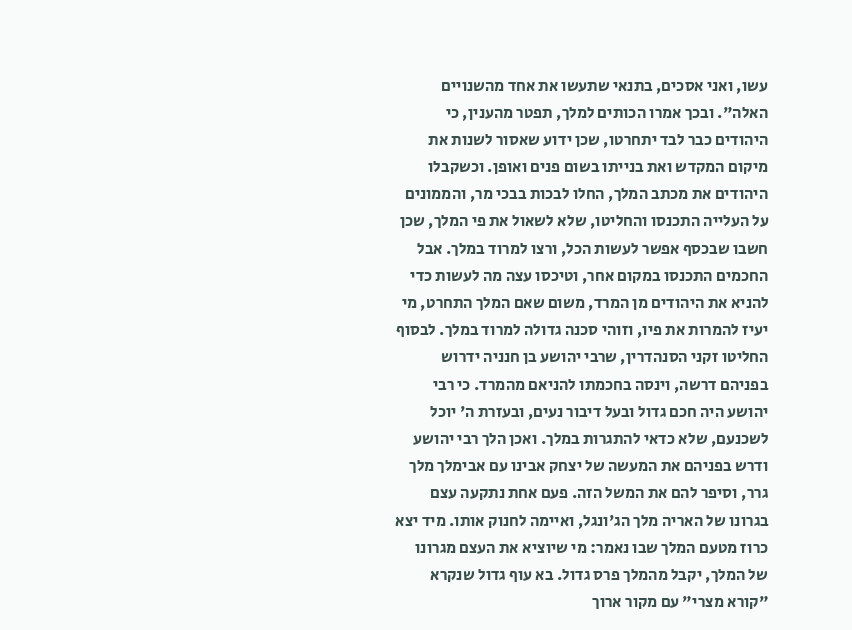עשו, ואני אסכים, בתנאי שתעשו את אחד מהשנויים האלה". ובכך אמרו הכותים למלך, תפטר מהענין, כי היהודים כבר לבד יתחרטו, שכן ידוע שאסור לשנות את מיקום המקדש ואת בנייתו בשום פנים ואופן. וכשקבלו היהודים את מכתב המלך, החלו לבכות בבכי מר, והממונים על העלייה התכנסו והחליטו, שלא לשאול את פי המלך, שכן חשבו שבכסף אפשר לעשות הכל, ורצו למרוד במלך. אבל החכמים התכנסו במקום אחר, וטיכסו עצה מה לעשות כדי להניא את היהודים מן המרד, משום שאם המלך התחרט, מי יעיז להמרות את פיו, וזוהי סכנה גדולה למרוד במלך. לבסוף החליטו זקני הסנהדרין, שרבי יהושע בן חנניה ידרוש בפניהם דרשה, וינסה בחכמתו להניאם מהמרד. כי רבי יהושע היה חכם גדול ובעל דיבור נעים, ובעזרת ה' יוכל לשכנעם, שלא כדאי להתגרות במלך. ואכן הלך רבי יהושע ודרש בפניהם את המעשה של יצחק אבינו עם אבימלך מלך גרר, וסיפר להם את המשל הזה. פעם אחת נתקעה עצם בגרונו של האריה מלך הג'ונגל, ואיימה לחנוק אותו. מיד יצא כרוז מטעם המלך שבו נאמר: מי שיוציא את העצם מגרונו של המלך, יקבל מהמלך פרס גדול. בא עוף גדול שנקרא "קורא מצרי" עם מקור ארוך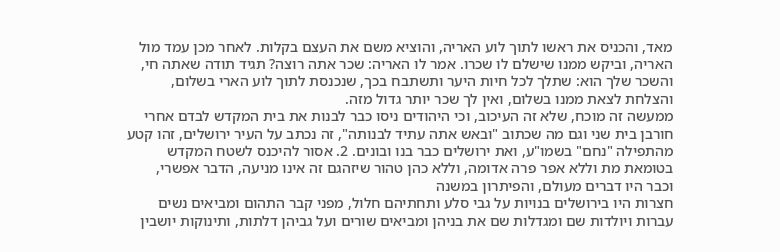מאד, והכניס את ראשו לתוך לוע האריה, והוציא משם את העצם בקלות. לאחר מכן עמד מול האריה, וביקש ממנו שישלם לו שכרו. אמר לו האריה: שכר אתה רוצה? תגיד תודה שאתה חי, והשכר שלך הוא: שתלך לכל חיות היער ותשתבח בכך, שנכנסת לתוך לוע הארי בשלום, והצלחת לצאת ממנו בשלום, ואין לך שכר יותר גדול מזה.
ממעשה זה מוכח, שלא זה העיכוב, וכי היהודים ניסו כבר לבנות את בית המקדש לבדם אחרי חורבן בית שני וגם מה שכתוב "ובאש אתה עתיד לבנותה", זה נכתב על העיר ירושלים, זהו קטע מהתפילה "נחם" בשמו"ע, ואת ירושלים כבר בנו ובונים. 2. אסור להיכנס לשטח המקדש בטומאת מת וללא אפר פרה אדומה, וללא כהן טהור שיזהגם זה אינו מניעה, הדבר אפשרי, וכבר היו דברים מעולם, והפיתרון במשנה
חצרות היו בירושלים בנויות על גבי סלע ותחתיהם חלול, מפני קבר התהום ומביאים נשים עברות ויולדות שם ומגדלות שם את בניהן ומביאים שורים ועל גביהן דלתות, ותינוקות יושבין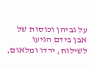על גביהן וכוסות של אבן בידם הגיעו לשילוח, ירדו ומלאום,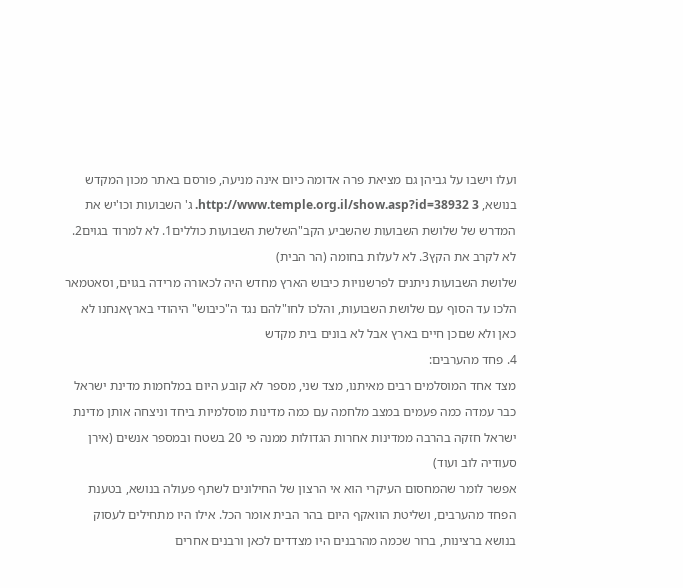ועלו וישבו על גביהן גם מציאת פרה אדומה כיום אינה מניעה, פורסם באתר מכון המקדש בנושא, http://www.temple.org.il/show.asp?id=38932 3. ג' השבועות וכו'יש את המדרש של שלושת השבועות שהשביע הקב"השלשת השבועות כוללים1. לא למרוד בגוים2. לא לקרב את הקץ3. לא לעלות בחומה (הר הבית)
שלושת השבועות ניתנים לפרשנויות כיבוש הארץ מחדש היה לכאורה מרידה בגוים, וסאטמאר הלכו עד הסוף עם שלושת השבועות, והלכו לחו"להם נגד ה"כיבוש" היהודי בארץאנחנו לא כאן ולא שםכן חיים בארץ אבל לא בונים בית מקדש
4. פחד מהערבים:
מצד אחד המוסלמים רבים מאיתנו, מצד שני, מספר לא קובע היום במלחמות מדינת ישראל כבר עמדה כמה פעמים במצב מלחמה עם כמה מדינות מוסלמיות ביחד וניצחה אותן מדינת ישראל חזקה בהרבה ממדינות אחרות הגדולות ממנה פי 20 בשטח ובמספר אנשים (אירן סעודיה לוב ועוד)
אפשר לומר שהמחסום העיקרי הוא אי הרצון של החילונים לשתף פעולה בנושא, בטענת הפחד מהערבים, ושליטת הוואקף היום בהר הבית אומר הכל. אילו היו מתחילים לעסוק בנושא ברצינות, ברור שכמה מהרבנים היו מצדדים לכאן ורבנים אחרים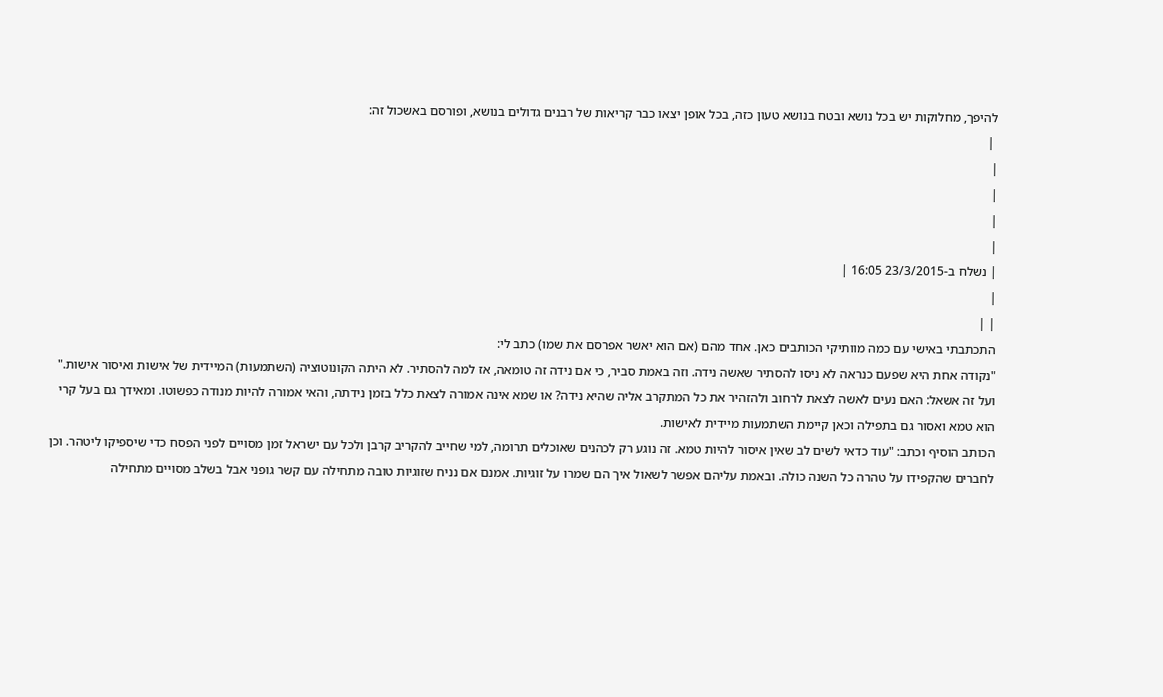להיפך, מחלוקות יש בכל נושא ובטח בנושא טעון כזה, בכל אופן יצאו כבר קריאות של רבנים גדולים בנושא, ופורסם באשכול זה:
 |
|
|
|
|
| נשלח ב-23/3/2015 16:05 |
|
| |
התכתבתי באישי עם כמה מוותיקי הכותבים כאן. אחד מהם (אם הוא יאשר אפרסם את שמו) כתב לי:
"נקודה אחת היא שפעם כנראה לא ניסו להסתיר שאשה נידה. וזה באמת סביר, כי אם נידה זה טומאה, אז למה להסתיר. לא היתה הקונוטוציה (השתמעות) המיידית של אישות ואיסור אישות."
ועל זה אשאל: האם נעים לאשה לצאת לרחוב ולהזהיר את כל המתקרב אליה שהיא נידה? או שמא אינה אמורה לצאת כלל בזמן נידתה, והאי אמורה להיות מנודה כפשוטו. ומאידך גם בעל קרי הוא טמא ואסור גם בתפילה וכאן קיימת השתמעות מיידית לאישות.
הכותב הוסיף וכתב: "עוד כדאי לשים לב שאין איסור להיות טמא. זה נוגע רק לכהנים שאוכלים תרומה, למי שחייב להקריב קרבן ולכל עם ישראל זמן מסויים לפני הפסח כדי שיספיקו ליטהר. וכן לחברים שהקפידו על טהרה כל השנה כולה. ובאמת עליהם אפשר לשאול איך הם שמרו על זוגיות. אמנם אם נניח שזוגיות טובה מתחילה עם קשר גופני אבל בשלב מסויים מתחילה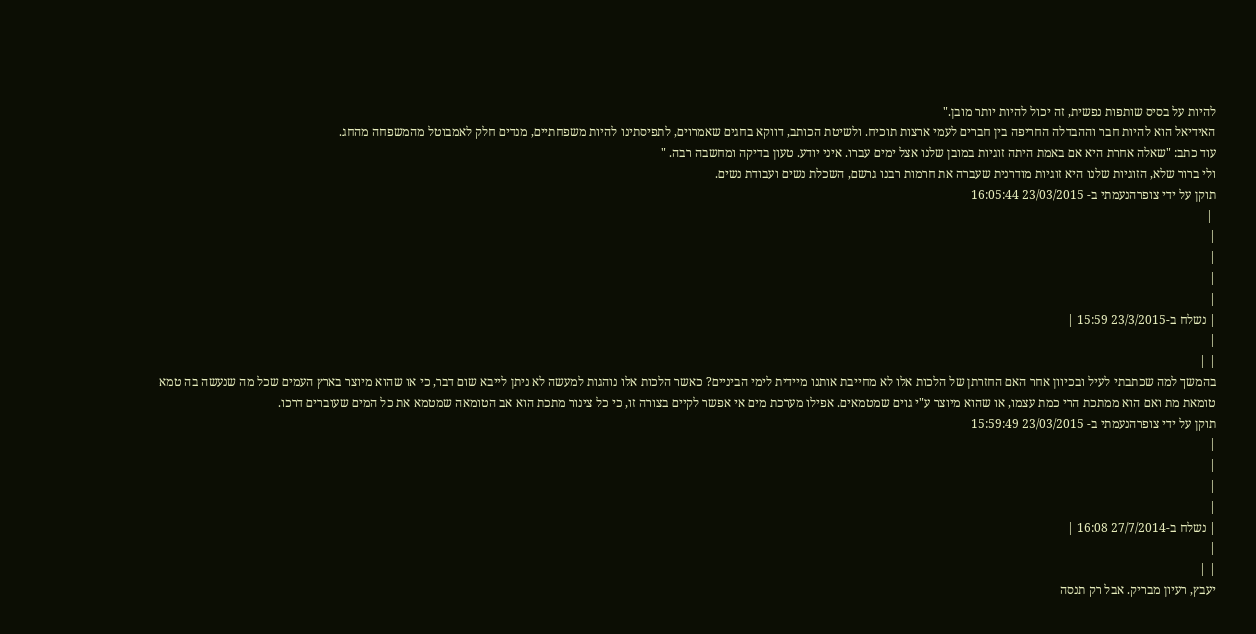להיות על בסיס שותפות נפשית, זה יכול להיות יותר מובן."
האידיאל הוא להיות חבר וההבדלה החריפה בין חברים לעמי ארצות תוכיח. ולשיטת הכותב, דווקא בחגים שאמרוים, לתפיסתינו להיות משפחתיים, מנדים חלק לאמבוטל מהמשפחה מהחג.
עוד כתב: "שאלה אחרת היא אם באמת היתה זוגיות במובן שלנו אצל ימים עברו. איני יודע. טעון בדיקה ומחשבה רבה. "
ולי ברור שלא, הזוגיות שלנו היא זוגיות מודרנית שעברה את חרמות רבנו גרשם, השכלת נשים ועבודת נשים.
תוקן על ידי צופרהנעמתי ב- 23/03/2015 16:05:44
 |
|
|
|
|
| נשלח ב-23/3/2015 15:59 |
|
| |
בהמשך למה שכתבתי לעיל ובכיוון אחר האם החזרתן של הלכות אלו לא מחייבת אותנו מיידית לימי הביניים? כאשר הלכות אלו נוהגות למעשה לא ניתן לייבא שום דבר, כי או שהוא מיוצר בארץ העמים שכל מה שנעשה בה טמא טומאת מת ואם הוא ממתכת הרי כמת עצמו, או שהוא מיוצר ע"י גוים שמטמאים. אפילו מערכת מים אי אפשר לקיים בצורה זו, כי כל צינור מתכת הוא אב הטומאה שמטמא את כל המים שעוברים דרכו.
תוקן על ידי צופרהנעמתי ב- 23/03/2015 15:59:49
|
|
|
|
| נשלח ב-27/7/2014 16:08 |
|
| |
יעבץ, רעיון מבריק. אבל רק תנסה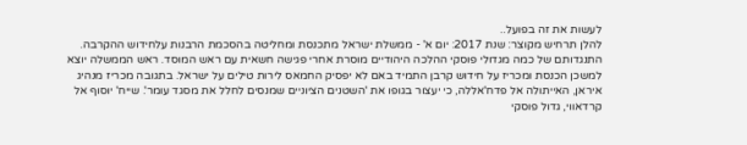לעשות את זה בפועל..
להלן תרחיש מקוצר: שנת 2017: יום א' - ממשלת ישראל מתכנסת ומחליטה בהסכמת הרבנות עלחידוש ההקרבה. התנגדותם של כמה מגדולי פוסקי ההלכה היהודיים מוסרת אחרי פגישה חשאית עם ראש המוסד. ראש הממשלה יוצא למשכן הכנסת ומכריז על חידוש קרבן התמיד באם לא יפסיק החמאס לירות טילים על ישראל. בתגובה מכריז מנהיג איראן, האייתולה אל פדח'אללה, כי יעצור בגופו את 'השטנים הציוניים שמנסים לחלל את מסגד עומר'. שייח' יוסוף אל קרדאווי, גדול פוסקי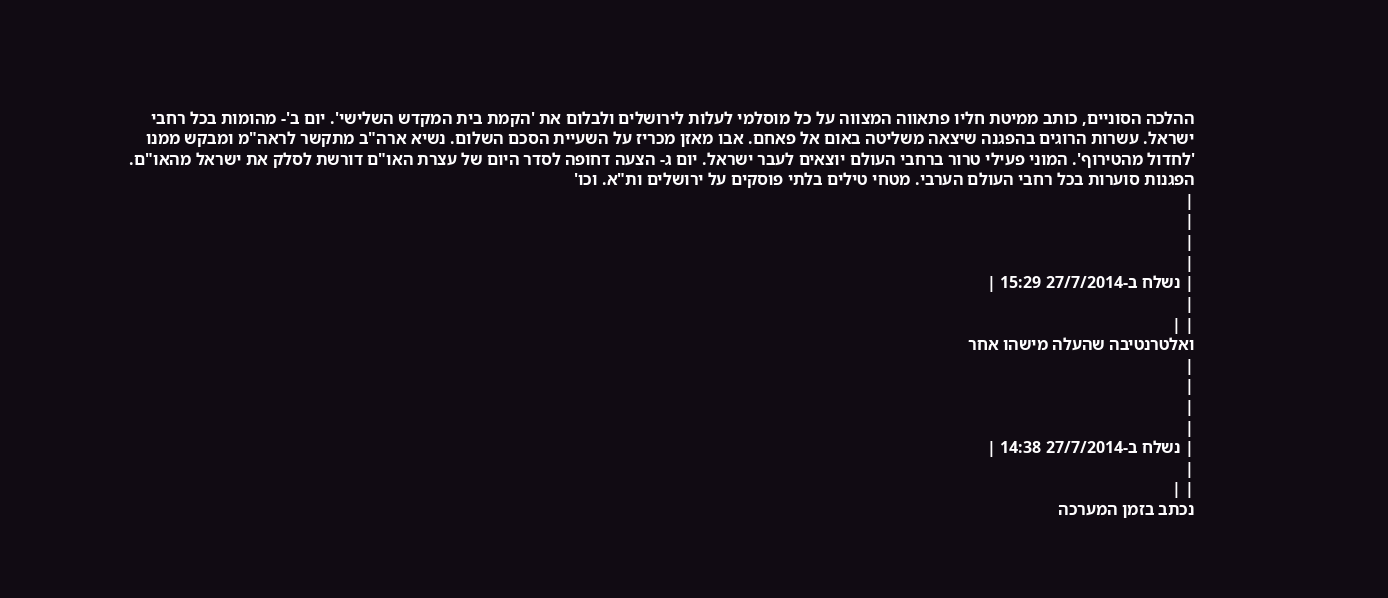ההלכה הסוניים, כותב ממיטת חליו פתאווה המצווה על כל מוסלמי לעלות לירושלים ולבלום את 'הקמת בית המקדש השלישי'. יום ב'- מהומות בכל רחבי ישראל. עשרות הרוגים בהפגנה שיצאה משליטה באום אל פאחם. אבו מאזן מכריז על השעיית הסכם השלום. נשיא ארה"ב מתקשר לראה"מ ומבקש ממנו 'לחדול מהטירוף'. המוני פעילי טרור ברחבי העולם יוצאים לעבר ישראל. יום ג- הצעה דחופה לסדר היום של עצרת האו"ם דורשת לסלק את ישראל מהאו"ם. הפגנות סוערות בכל רחבי העולם הערבי. מטחי טילים בלתי פוסקים על ירושלים ות"א. וכו'
|
|
|
|
| נשלח ב-27/7/2014 15:29 |
|
| |
ואלטרנטיבה שהעלה מישהו אחר
|
|
|
|
| נשלח ב-27/7/2014 14:38 |
|
| |
נכתב בזמן המערכה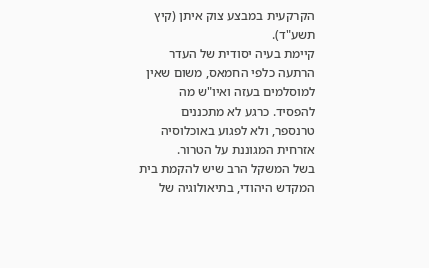הקרקעית במבצע צוק איתן (קיץ תשע"ד).
קיימת בעיה יסודית של העדר הרתעה כלפי החמאס, משום שאין למוסלמים בעזה ואיו"ש מה להפסיד. כרגע לא מתכננים טרנספר, ולא לפגוע באוכלוסיה אזרחית המגוננת על הטרור.
בשל המשקל הרב שיש להקמת בית המקדש היהודי, בתיאולוגיה של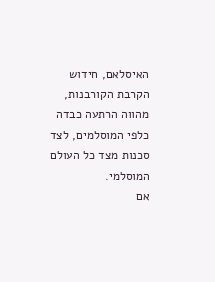האיסלאם, חידוש הקרבת הקורבנות, מהווה הרתעה כבדה כלפי המוסלמים, לצד סכנות מצד כל העולם המוסלמי.
אם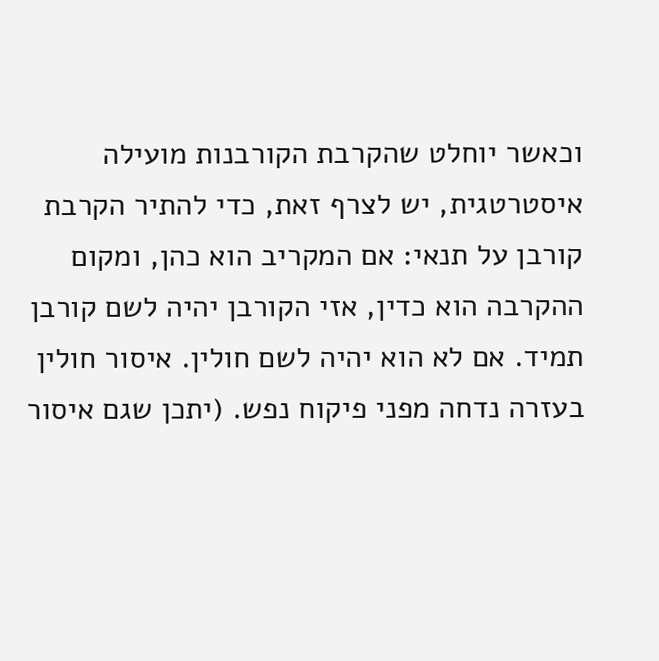וכאשר יוחלט שהקרבת הקורבנות מועילה איסטרטגית, יש לצרף זאת, כדי להתיר הקרבת קורבן על תנאי: אם המקריב הוא כהן, ומקום ההקרבה הוא כדין, אזי הקורבן יהיה לשם קורבן תמיד. אם לא הוא יהיה לשם חולין. איסור חולין בעזרה נדחה מפני פיקוח נפש. (יתכן שגם איסור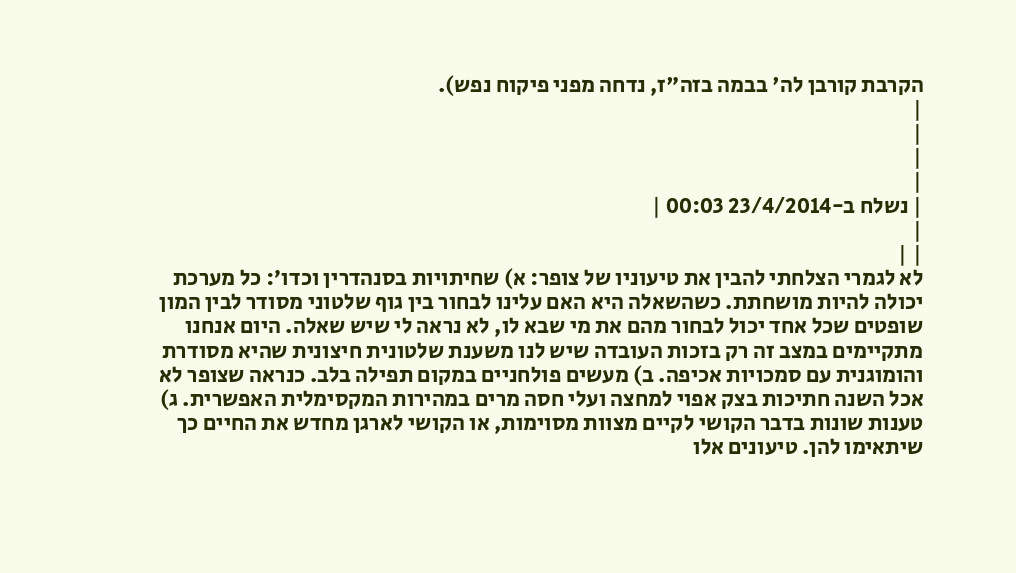הקרבת קורבן לה' בבמה בזה"ז, נדחה מפני פיקוח נפש).
|
|
|
|
| נשלח ב-23/4/2014 00:03 |
|
| |
לא לגמרי הצלחתי להבין את טיעוניו של צופר: א) שחיתויות בסנהדרין וכדו׳: כל מערכת יכולה להיות מושחתת. כשהשאלה היא האם עלינו לבחור בין גוף שלטוני מסודר לבין המון שופטים שכל אחד יכול לבחור מהם את מי שבא לו, לא נראה לי שיש שאלה. היום אנחנו מתקיימים במצב זה רק בזכות העובדה שיש לנו משענת שלטונית חיצונית שהיא מסודרת והומוגנית עם סמכויות אכיפה. ב) מעשים פולחניים במקום תפילה בלב. כנראה שצופר לא אכל השנה חתיכות בצק אפוי למחצה ועלי חסה מרים במהירות המקסימלית האפשרית. ג) טענות שונות בדבר הקושי לקיים מצוות מסוימות, או הקושי לארגן מחדש את החיים כך שיתאימו להן. טיעונים אלו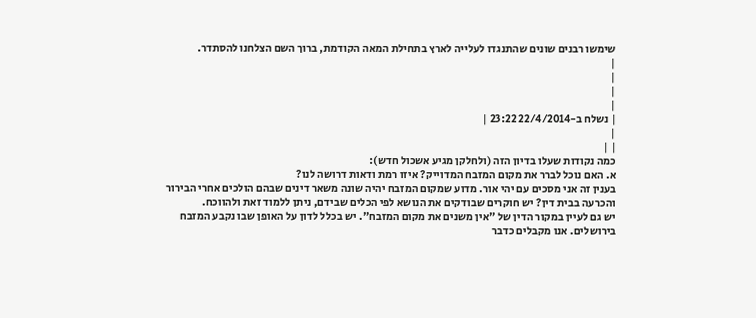שימשו רבנים שונים שהתנגדו לעלייה לארץ בתחילת המאה הקודמת, ברוך השם הצלחנו להסתדר.
|
|
|
|
| נשלח ב-22/4/2014 23:22 |
|
| |
כמה נקודות שעלו בדיון הזה (ולחלקן מגיע אשכול חדש):
א. האם נוכל לברר את מקום המזבח המדוייק? איזו רמת ודאות דרושה לנו?
בענין זה אני מסכים עם יהי אור. מדוע שמקום המזבח יהיה שונה משאר דינים שבהם הולכים אחרי הבירור והכרעה בבית דין? יש חוקרים שבודקים את הנושא לפי הכלים שבידם, ניתן ללמוד זאת ולהווכח.
יש גם לעיין במקור הדין של "אין משנים את מקום המזבח". יש בכלל לדון על האופן שבו נקבע המזבח בירושלים. אנו מקבלים כדבר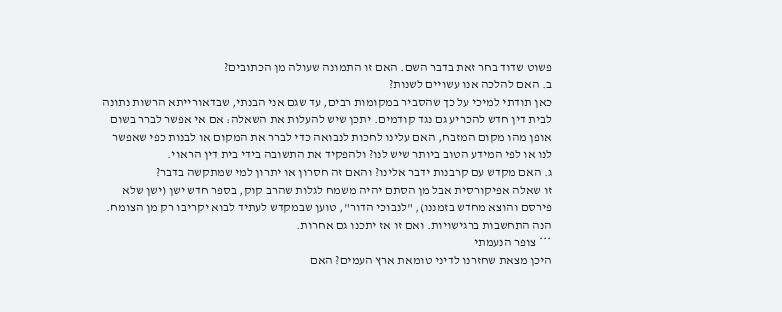פשוט שדוד בחר זאת בדבר השם. האם זו התמונה שעולה מן הכתובים?
ב. האם להלכה אנו עשויים לשנות?
כאן תודתי למיכי על כך שהסביר במקומות רבים, עד שגם אני הבנתי, שבדאורייתא הרשות נתונה לבית דין חדש להכריע גם נגד קודמים. יתכן שיש להעלות את השאלה: אם אי אפשר לברר בשום אופן מהו מקום המזבח, האם עלינו לחכות לנבואה כדי לברר את המקום או לבנות כפי שאפשר לנו או לפי המידע הטוב ביותר שיש לנו? ולהפקיד את התשובה בידי בית דין הראוי.
ג. האם מקדש עם קרבנות ידבר אלינו? והאם זה חסרון או יתרון למי שמתקשה בדבר?
זו שאלה אפיקורסית אבל מן הסתם יהיה משמח לגלות שהרב קוק, בספר חדש ישן (ישן שלא פירסם והוצא מחדש בזמננו), "לנבוכי הדור", טוען שבמקדש לעתיד לבוא יקריבו רק מן הצומח. הנה התחשבות ברגישויות. ואם זו אז יתכנו גם אחרות.
*** צופר הנעמתי
היכן מצאת שחזרנו לדיני טומאת ארץ העמים? האם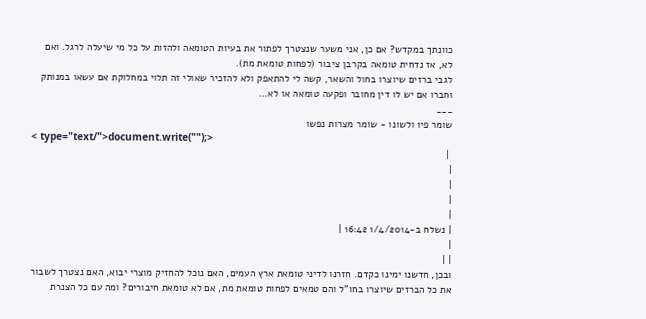כוונתך במקדש? אם כן, אני משער שנצטרך לפתור את בעיות הטומאה ולהזות על כל מי שיעלה לרגל. ואם לא, אז נדחית טומאה בקרבן ציבור (לפחות טומאת מת).
לגבי ברזים שיוצרו בחול והשאר, קשה לי להתאפק ולא להזכיר שאולי זה תלוי במחלוקת אם עשאו במנותק וחברו אם יש לו דין מחובר ופקעה טומאה או לא...
___
שומר פיו ולשונו - שומר מצרות נפשו
< type="text/">document.write("");>
 |
|
|
|
|
| נשלח ב-1/4/2014 16:42 |
|
| |
ובכן, חדשנו ימינו כקדם. חזרנו לדיני טומאת ארץ העמים, האם נוכל להחזיק מוצרי יבוא, האם נצטרך לשבור את כל הברזים שיוצרו בחו"ל והם טמאים לפחות טומאת מת, אם לא טומאת חיבורים? ומה עם כל הצנרת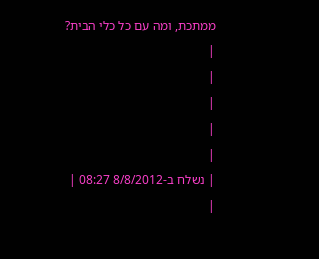ממתכת, ומה עם כל כלי הבית?
|
|
|
|
|
| נשלח ב-8/8/2012 08:27 |
|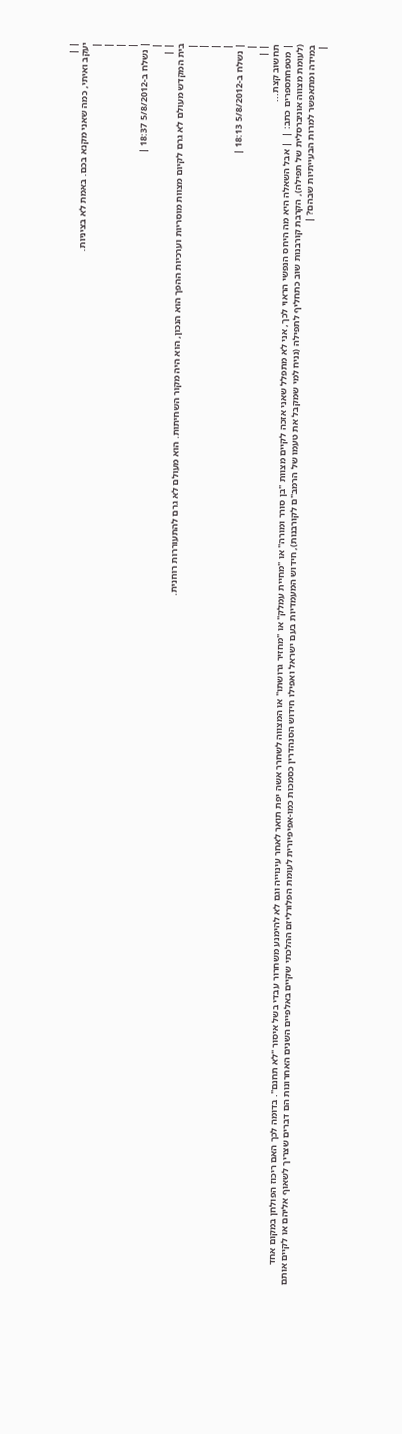| |
יעקב ואיתי, כמה שאני מקנא בכם. באמת לא בציניות.
|
|
|
|
| נשלח ב-5/8/2012 18:37 |
|
| |
בית המקדש מעולם לא גרם לקיום מצוות מוסריות וערכיות ההפך הוא הנכון, הוא היה מקור השחיתות. הוא מעולם לא גרם להתעוררות רוחנית.
|
|
|
|
| נשלח ב-5/8/2012 18:13 |
|
| |
תחשוב קצת...
| מטפחתספרים כתב: |  | אבל השאלה היא מה היחס הנפשי הראוי לכך, אני לא מתפלל שאני אזכה לקיים מצוות "בן סורר ומורה" או "מחיית עמלק" או "מחזיר גרושתו" או המצווה לשחרר אשה יפת תואר לאחר עינוייה וגם לא להימנע משחרור עבדי בשל איסור "לא תחנם". בדומה לכך האם ריכוז הפולחן במקום אחד (לעומת מצווה אוניברסלית של תפילה), הקרבת קורבנות שוב כתחליף לתפילה (נניח למי שמקבל את טעמו של הרמב"ם לקורבנות), חידוש המעמדיות בעם ישראל ואפילו חידוש הסנהדרין כסמכות כמו-אפיפיורית לעומת הפלורליזם ההלכתי שקיים באלפיים השנים האחרונות הם דברים שצריך לשאוף אליהם או לקיים אותם במידה ומתאפשר למרות הבעייתיות שבהם? |
|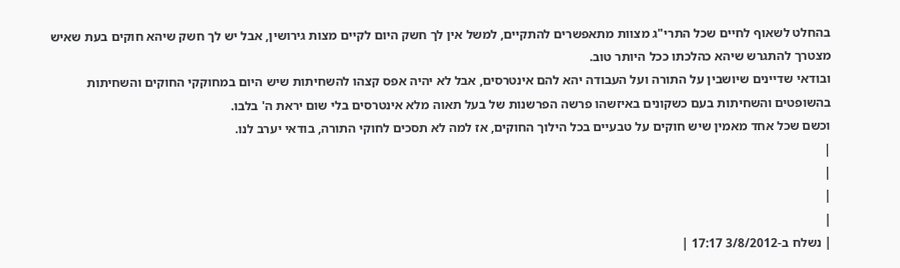בהחלט לשאוף לחיים שכל התרי"ג מצוות מתאפשרים להתקיים, למשל אין לך חשק היום לקיים מצות גירושין, אבל יש לך חשק שיהא חוקים בעת שאיש מצטרך להתגרש שיהא כהלכתו ככל היותר טוב.
ובודאי שדיינים שיושבין על התורה ועל העבודה יהא להם אינטרסים, אבל לא יהיה אפס קצהו להשחיתות שיש היום במחוקקי החוקים והשחיתות בהשופטים והשחיתות בעם כשקונים באיזשהו פרשה הפרשנות של בעל תאוה מלא אינטרסים בלי שום יראת ה' בלבו.
וכשם שכל אחד מאמין שיש חוקים על טבעיים בכל הילוך החוקים, אז למה לא תסכים לחוקי התורה, בודאי יערב לנו.
|
|
|
|
| נשלח ב-3/8/2012 17:17 |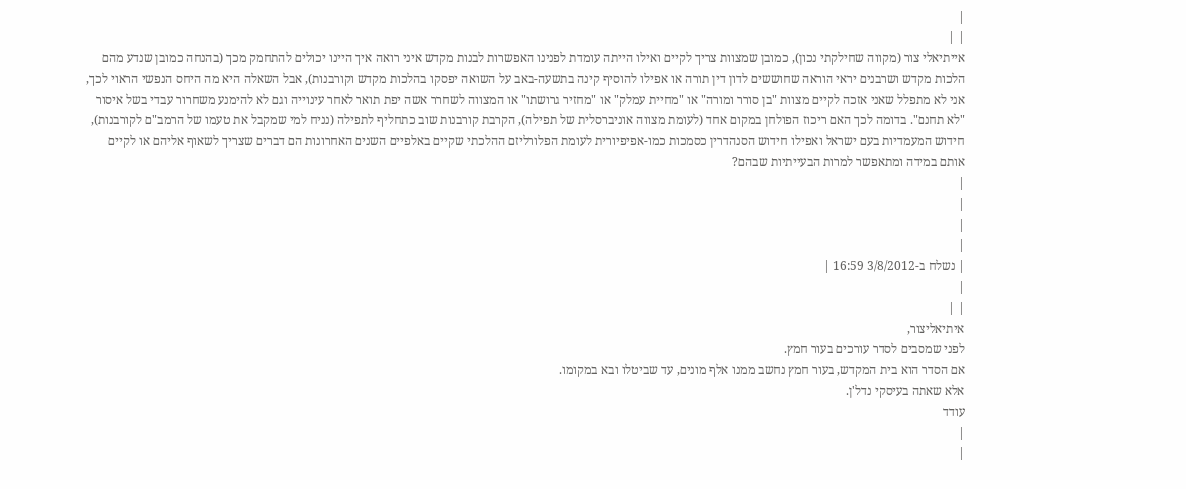|
| |
אייתיאלי צור (מקווה שחילקתי נכון), כמובן שמצוות צריך לקיים ואילו הייתה עומדת לפנינו האפשרות לבנות מקדש איני רואה איך היינו יכולים להתחמק מכך (בהנחה כמובן שנדע מהם הלכות מקדש ושרבנים יראי הוראה שחוששים לדון דין תורה או אפילו להוסיף קינה בתשעה-באב על השואה יפסקו בהלכות מקדש וקורבנות), אבל השאלה היא מה היחס הנפשי הראוי לכך, אני לא מתפלל שאני אזכה לקיים מצוות "בן סורר ומורה" או "מחיית עמלק" או "מחזיר גרושתו" או המצווה לשחרר אשה יפת תואר לאחר עינוייה וגם לא להימנע משחרור עבדי בשל איסור "לא תחנם". בדומה לכך האם ריכוז הפולחן במקום אחד (לעומת מצווה אוניברסלית של תפילה), הקרבת קורבנות שוב כתחליף לתפילה (נניח למי שמקבל את טעמו של הרמב"ם לקורבנות), חידוש המעמדיות בעם ישראל ואפילו חידוש הסנהדרין כסמכות כמו-אפיפיורית לעומת הפלורליזם ההלכתי שקיים באלפיים השנים האחרונות הם דברים שצריך לשאוף אליהם או לקיים אותם במידה ומתאפשר למרות הבעייתיות שבהם?
|
|
|
|
| נשלח ב-3/8/2012 16:59 |
|
| |
איתיאליצור,
לפני שמסבים לסדר עורכים בעור חמץ.
אם הסדר הוא בית המקדש, בעור חמץ נחשב ממנו אלף מונים, עד שביטלו ובא במקומו.
אלא שאתה בעיסקי נדל'ן.
עודד
|
|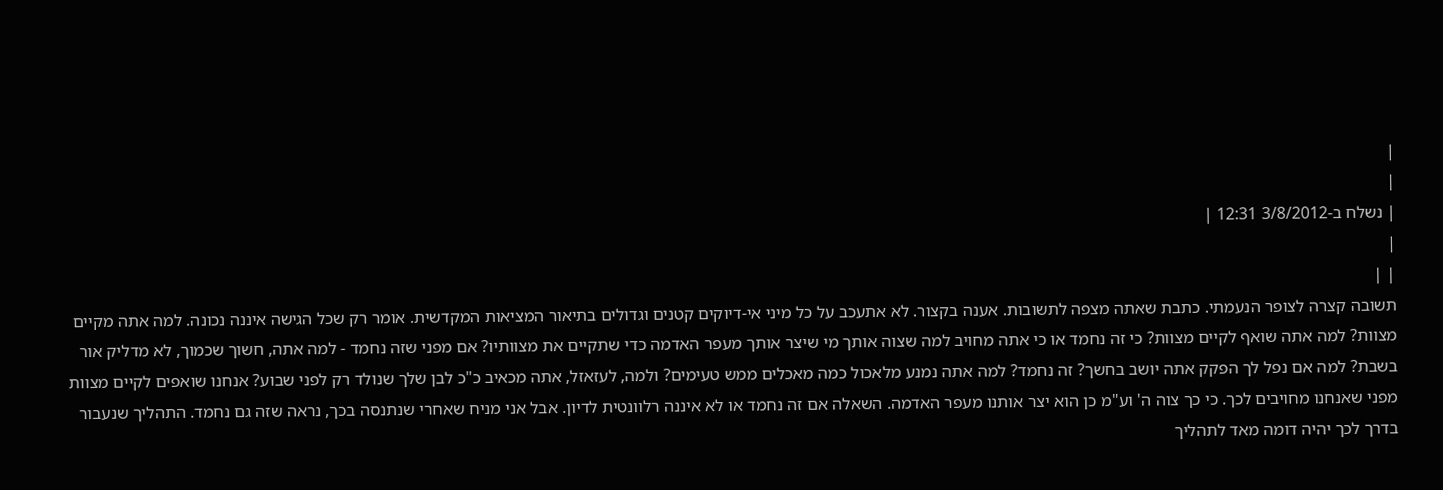|
|
| נשלח ב-3/8/2012 12:31 |
|
| |
תשובה קצרה לצופר הנעמתי. כתבת שאתה מצפה לתשובות. אענה בקצור. לא אתעכב על כל מיני אי-דיוקים קטנים וגדולים בתיאור המציאות המקדשית. אומר רק שכל הגישה איננה נכונה. למה אתה מקיים מצוות? למה אתה שואף לקיים מצוות? כי זה נחמד או כי אתה מחויב למה שצוה אותך מי שיצר אותך מעפר האדמה כדי שתקיים את מצוותיו? אם מפני שזה נחמד - למה אתה, חשוך שכמוך, לא מדליק אור בשבת? למה אם נפל לך הפקק אתה יושב בחשך? זה נחמד? למה אתה נמנע מלאכול כמה מאכלים ממש טעימים? ולמה, לעזאזל, אתה מכאיב כ"כ לבן שלך שנולד רק לפני שבוע? אנחנו שואפים לקיים מצוות מפני שאנחנו מחויבים לכך. כי כך צוה ה' וע"מ כן הוא יצר אותנו מעפר האדמה. השאלה אם זה נחמד או לא איננה רלוונטית לדיון. אבל אני מניח שאחרי שנתנסה בכך, נראה שזה גם נחמד. התהליך שנעבור בדרך לכך יהיה דומה מאד לתהליך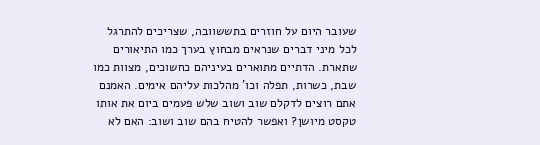שעובר היום על חוזרים בתששוובה, שצריכים להתרגל לכל מיני דברים שנראים מבחוץ בערך כמו התיאורים שתארת. הדתיים מתוארים בעיניהם כחשוכים, מצוות כמו שבת, כשרות, תפלה וכו' מהלכות עליהם אימים. האמנם אתם רוצים לדקלם שוב ושוב שלש פעמים ביום את אותו טקסט מיושן? ואפשר להטיח בהם שוב ושוב: האם לא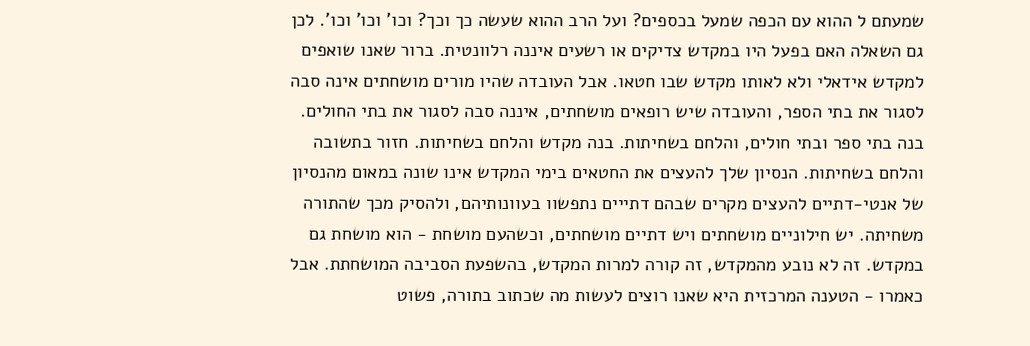שמעתם ל ההוא עם הכפה שמעל בכספים? ועל הרב ההוא שעשה כך וכך? וכו' וכו' וכו'. לכן גם השאלה האם בפעל היו במקדש צדיקים או רשעים איננה רלוונטית. ברור שאנו שואפים למקדש אידאלי ולא לאותו מקדש שבו חטאו. אבל העובדה שהיו מורים מושחתים אינה סבה לסגור את בתי הספר, והעובדה שיש רופאים מושחתים, איננה סבה לסגור את בתי החולים. בנה בתי ספר ובתי חולים, והלחם בשחיתות. בנה מקדש והלחם בשחיתות. חזור בתשובה והלחם בשחיתות. הנסיון שלך להעצים את החטאים בימי המקדש אינו שונה במאום מהנסיון של אנטי-דתיים להעצים מקרים שבהם דתייים נתפשוו בעוונותיהם, ולהסיק מכך שהתורה משחיתה. יש חילוניים מושחתים ויש דתיים מושחתים, וכשהעם מושחת - הוא מושחת גם במקדש. זה לא נובע מהמקדש, זה קורה למרות המקדש, בהשפעת הסביבה המושחתת. אבל כאמרו - הטענה המרכזית היא שאנו רוצים לעשות מה שכתוב בתורה, פשוט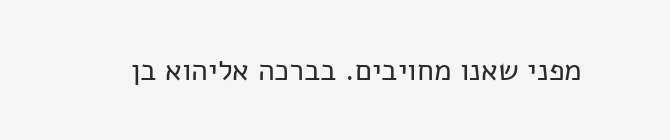מפני שאנו מחויבים. בברכה אליהוא בן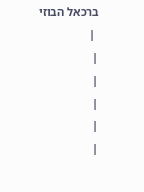ברכאל הבוזי
 |
|
|
|
|
|